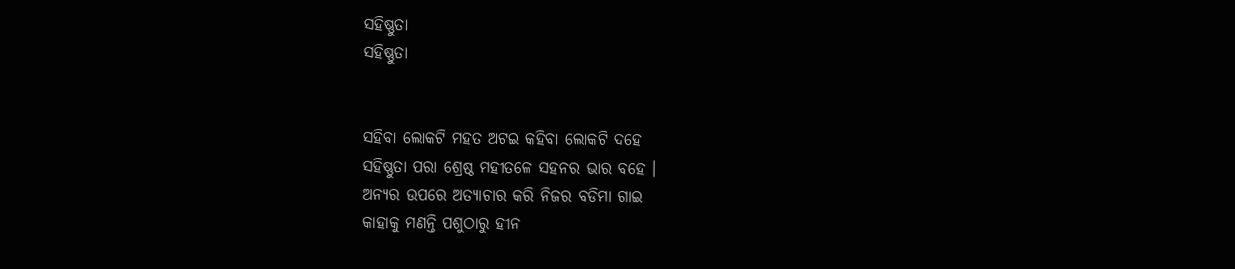ସହିଷ୍ଣୁତା
ସହିଷ୍ଣୁତା


ସହିବା ଲୋକଟି ମହତ ଅଟଇ କହିବା ଲୋକଟି ଦହେ
ସହିଷ୍ଣୁତା ପରା ଶ୍ରେଷ୍ଠ ମହୀତଳେ ସହନର ଭାର ବହେ ।
ଅନ୍ୟର ଉପରେ ଅତ୍ୟାଚାର କରି ନିଜର ବଡିମା ଗାଇ
କାହାକୁ ମଣନ୍ତି ପଶୁଠାରୁ ହୀନ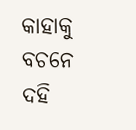କାହାକୁ ବଚନେ ଦହି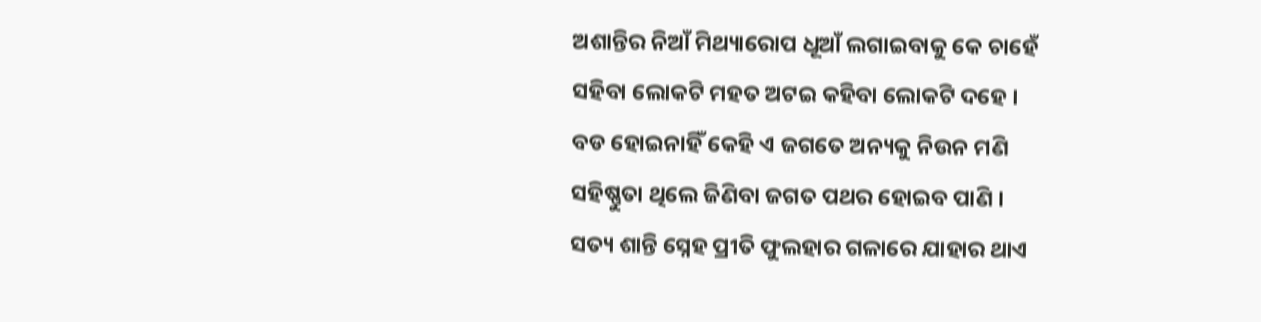ଅଶାନ୍ତିର ନିଆଁ ମିଥ୍ୟାରୋପ ଧୂଆଁ ଲଗାଇବାକୁ କେ ଚାହେଁ
ସହିବା ଲୋକଟି ମହତ ଅଟଇ କହିବା ଲୋକଟି ଦହେ ।
ବଡ ହୋଇନାହିଁ କେହି ଏ ଜଗତେ ଅନ୍ୟକୁ ନିଉନ ମଣି
ସହିଷ୍ଣୁତା ଥିଲେ ଜିଣିବା ଜଗତ ପଥର ହୋଇବ ପାଣି ।
ସତ୍ୟ ଶାନ୍ତି ସ୍ନେହ ପ୍ରୀତି ଫୁଲହାର ଗଳାରେ ଯାହାର ଥାଏ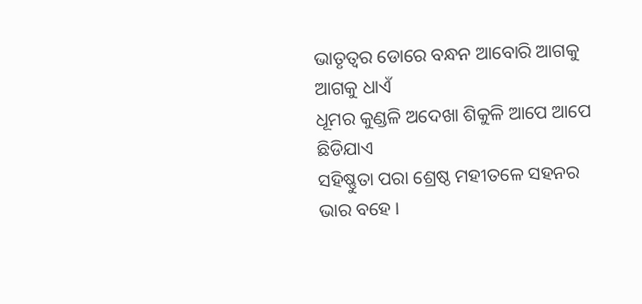ଭାତୃତ୍ଵର ଡୋରେ ବନ୍ଧନ ଆବୋରି ଆଗକୁ ଆଗକୁ ଧାଏଁ
ଧୂମର କୁଣ୍ଡଳି ଅଦେଖା ଶିକୁଳି ଆପେ ଆପେ ଛିଡିଯାଏ
ସହିଷ୍ଣୁତା ପରା ଶ୍ରେଷ୍ଠ ମହୀତଳେ ସହନର ଭାର ବହେ ।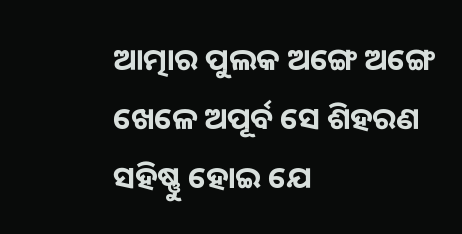ଆତ୍ମାର ପୁଲକ ଅଙ୍ଗେ ଅଙ୍ଗେ ଖେଳେ ଅପୂର୍ବ ସେ ଶିହରଣ
ସହିଷ୍ଣୁ ହୋଇ ଯେ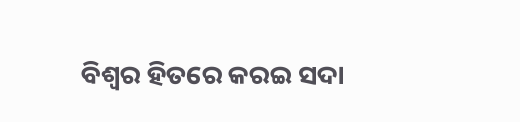ବିଶ୍ଵର ହିତରେ କରଇ ସଦା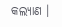କଲ୍ୟାଣ ।